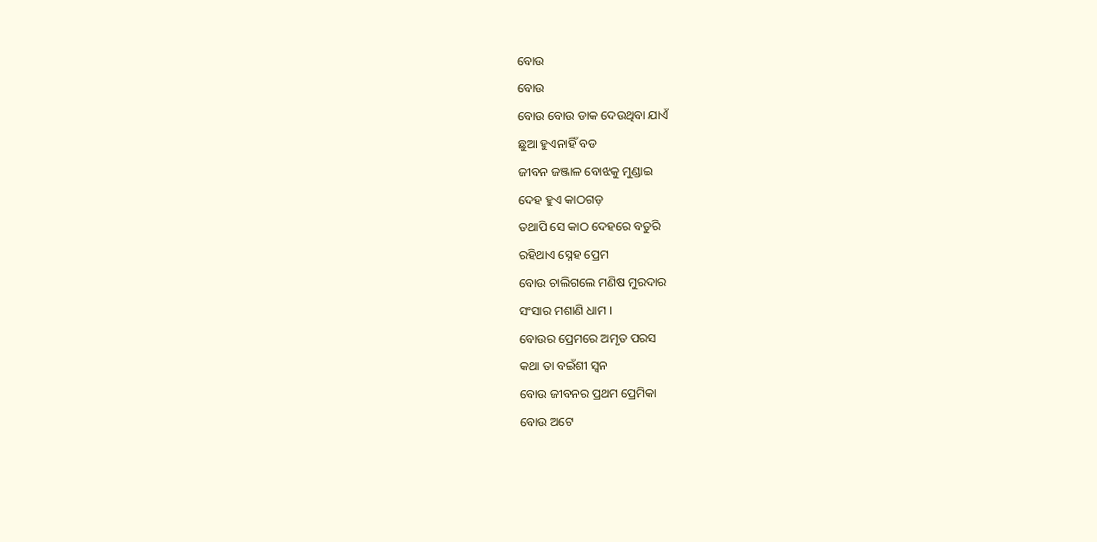ବୋଉ
ବୋଉ
ବୋଉ ବୋଉ ଡାକ ଦେଉଥିବା ଯାଏଁ
ଛୁଆ ହୁଏନାହିଁ ବଡ
ଜୀବନ ଜଞ୍ଜାଳ ବୋଝକୁ ମୁଣ୍ଡାଇ
ଦେହ ହୁଏ କାଠଗଡ଼
ତଥାପି ସେ କାଠ ଦେହରେ ବତୁରି
ରହିଥାଏ ସ୍ନେହ ପ୍ରେମ
ବୋଉ ଚାଲିଗଲେ ମଣିଷ ମୁରଦାର
ସଂସାର ମଶାଣି ଧାମ ।
ବୋଉର ପ୍ରେମରେ ଅମୃତ ପରସ
କଥା ତା ବଇଁଶୀ ସ୍ଵନ
ବୋଉ ଜୀବନର ପ୍ରଥମ ପ୍ରେମିକା
ବୋଉ ଅଟେ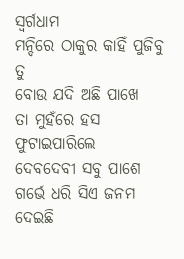ସ୍ୱର୍ଗଧାମ
ମନ୍ଦିରେ ଠାକୁର କାହିଁ ପୁଜିବୁ ତୁ
ବୋଉ ଯଦି ଅଛି ପାଖେ
ତା ମୁହଁରେ ହସ ଫୁଟାଇପାରିଲେ
ଦେବଦେବୀ ସବୁ ପାଶେ
ଗର୍ଭେ ଧରି ସିଏ ଜନମ ଦେଇଛି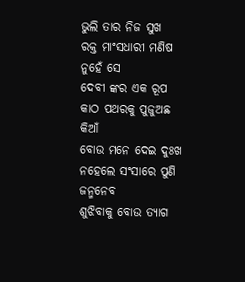ଭୁଲି ତାର ନିଜ ସୁଖ
ରକ୍ତ ମାଂସଧାରୀ ମଣିଷ ନୁହେଁ ସେ
ଦେବୀ ଙ୍କର ଏକ ରୂପ
କାଠ ପଥରକୁ ପୁଜୁଅଛ କିଆଁ
ବୋଉ ମନେ ଦେଇ ଦୁଃଖ
ନହେଲେ ସଂସାରେ ପୁଣି ଜନ୍ମନେବ
ଶୁଝିବାକୁ ବୋଉ ତ୍ୟାଗ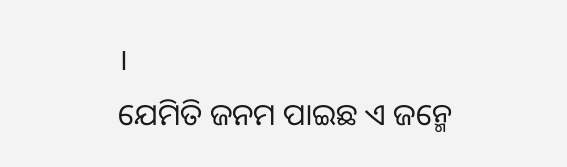।
ଯେମିତି ଜନମ ପାଇଛ ଏ ଜନ୍ମେ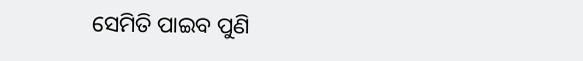ସେମିତି ପାଇବ ପୁଣି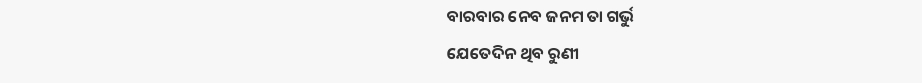ବାରବାର ନେବ ଜନମ ତା ଗର୍ଭୁ
ଯେତେଦିନ ଥିବ ରୁଣୀ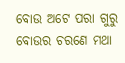ବୋଉ ଅଟେ ପରା ଗୁରୁ
ବୋଉର ଚରଣେ ମଥା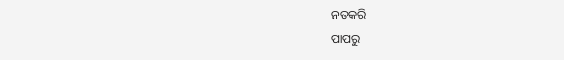ନତକରି
ପାପରୁ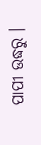ପାପୀ ଉଦ୍ଧରୁ ।